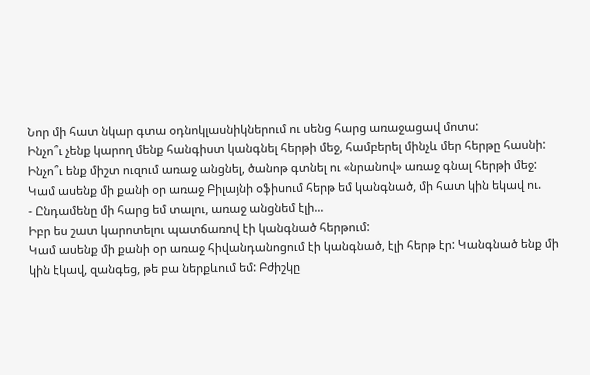Նոր մի հատ նկար գտա օդնոկլասնիկներում ու սենց հարց առաջացավ մոտս:
Ինչո՞ւ չենք կարող մենք հանգիստ կանգնել հերթի մեջ, համբերել մինչև մեր հերթը հասնի: Ինչո՞ւ ենք միշտ ուզում առաջ անցնել, ծանոթ գտնել ու «նրանով» առաջ գնալ հերթի մեջ:
Կամ ասենք մի քանի օր առաջ Բիլայնի օֆիսում հերթ եմ կանգնած, մի հատ կին եկավ ու.
- Ընդամենը մի հարց եմ տալու, առաջ անցնեմ էլի...
Իբր ես շատ կարոտելու պատճառով էի կանգնած հերթում:
Կամ ասենք մի քանի օր առաջ հիվանդանոցում էի կանգնած, էլի հերթ էր: Կանգնած ենք մի կին էկավ, զանգեց, թե բա ներքևում եմ: Բժիշկը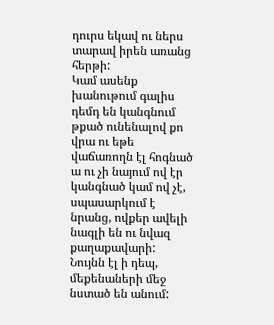դուրս եկավ ու ներս տարավ իրեն առանց հերթի:
Կամ ասենք խանութում գալիս դեմդ են կանգնում թքած ունենալով քո վրա ու եթե վաճառողն էլ հոգնած ա ու չի նայում ով էր կանգնած կամ ով չէ, սպասարկում է նրանց, ովքեր ավելի նագլի են ու նվազ քաղաքավարի:
Նույնն էլ ի դեպ, մեքենաների մեջ նստած են անում: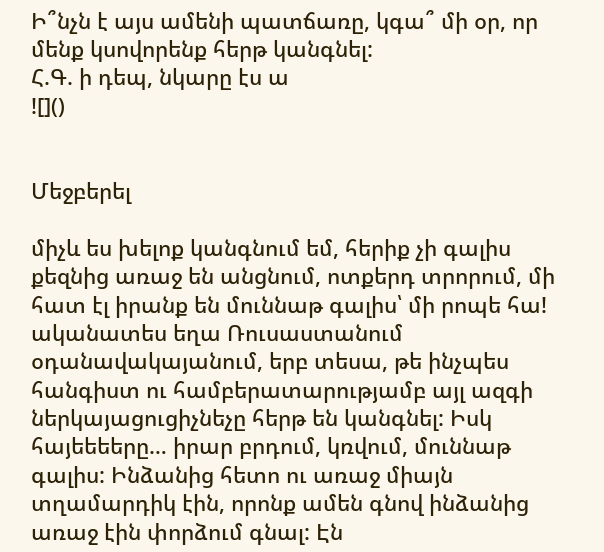Ի՞նչն է այս ամենի պատճառը, կգա՞ մի օր, որ մենք կսովորենք հերթ կանգնել:
Հ.Գ. ի դեպ, նկարը էս ա
![]()


Մեջբերել

միչև ես խելոք կանգնում եմ, հերիք չի գալիս քեզնից առաջ են անցնում, ոտքերդ տրորում, մի հատ էլ իրանք են մուննաթ գալիս՝ մի րոպե հա!
ականատես եղա Ռուսաստանում օդանավակայանում, երբ տեսա, թե ինչպես հանգիստ ու համբերատարությամբ այլ ազգի ներկայացուցիչնեչը հերթ են կանգնել: Իսկ հայեեեերը… իրար բրդում, կռվում, մուննաթ գալիս: Ինձանից հետո ու առաջ միայն տղամարդիկ էին, որոնք ամեն գնով ինձանից առաջ էին փորձում գնալ: Էն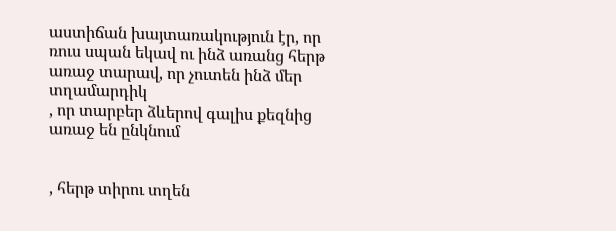աստիճան խայտառակություն էր, որ ռուս սպան եկավ ու ինձ առանց հերթ առաջ տարավ, որ չուտեն ինձ մեր տղամարդիկ
, որ տարբեր ձևերով գալիս քեզնից առաջ են ընկնում


, հերթ տիրու տղեն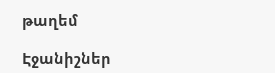թաղեմ

Էջանիշներ